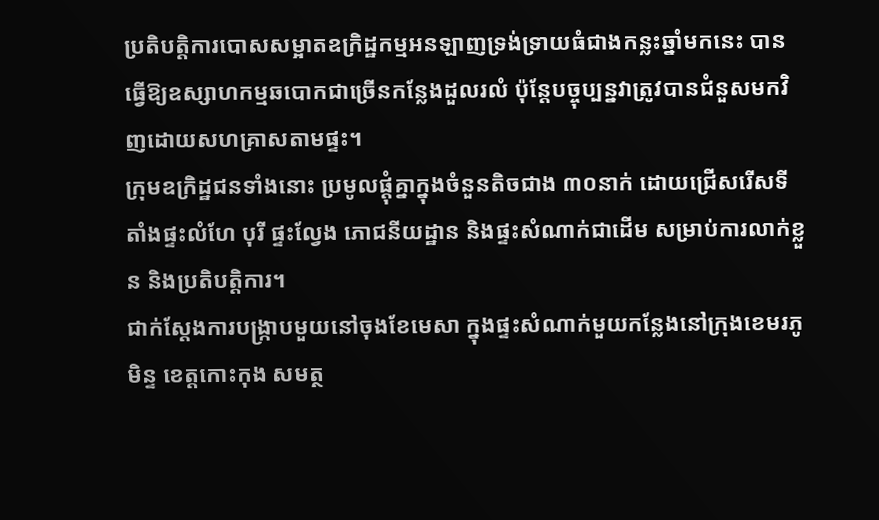ប្រតិបត្តិការបោសសម្អាតឧក្រិដ្ឋកម្មអនឡាញទ្រង់ទ្រាយធំជាងកន្លះឆ្នាំមកនេះ បានធ្វើឱ្យឧស្សាហកម្មឆបោកជាច្រើនកន្លែងដួលរលំ ប៉ុន្តែបច្ចុប្បន្នវាត្រូវបានជំនួសមកវិញដោយសហគ្រាសតាមផ្ទះ។
ក្រុមឧក្រិដ្ឋជនទាំងនោះ ប្រមូលផ្ដុំគ្នាក្នុងចំនួនតិចជាង ៣០នាក់ ដោយជ្រើសរើសទីតាំងផ្ទះលំហែ បុរី ផ្ទះល្វែង ភោជនីយដ្ឋាន និងផ្ទះសំណាក់ជាដើម សម្រាប់ការលាក់ខ្លួន និងប្រតិបត្តិការ។
ជាក់ស្ដែងការបង្ក្រាបមួយនៅចុងខែមេសា ក្នុងផ្ទះសំណាក់មួយកន្លែងនៅក្រុងខេមរភូមិន្ទ ខេត្តកោះកុង សមត្ថ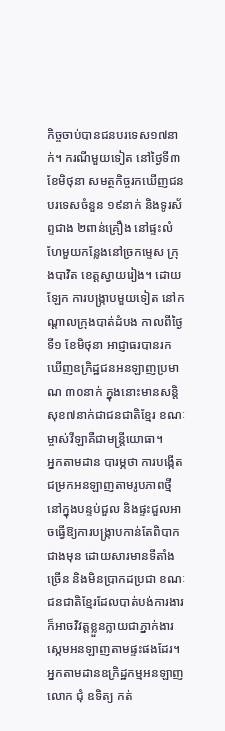កិច្ចចាប់បានជនបរទេស១៧នាក់។ ករណីមួយទៀត នៅថ្ងៃទី៣ ខែមិថុនា សមត្ថកិច្ចរកឃើញជនបរទេសចំនួន ១៩នាក់ និងទូរស័ព្ទជាង ២ពាន់គ្រឿង នៅផ្ទះលំហែមួយកន្លែងនៅច្រកម្ទេស ក្រុងបាវិត ខេត្តស្វាយរៀង។ ដោយឡែក ការបង្ក្រាបមួយទៀត នៅកណ្ដាលក្រុងបាត់ដំបង កាលពីថ្ងៃទី១ ខែមិថុនា អាជ្ញាធរបានរកឃើញឧក្រិដ្ឋជនអនឡាញប្រមាណ ៣០នាក់ ក្នុងនោះមានសន្តិសុខ៧នាក់ជាជនជាតិខ្មែរ ខណៈម្ចាស់វីឡាគឺជាមន្ត្រីយោធា។
អ្នកតាមដាន បារម្ភថា ការបង្កើតជម្រកអនឡាញតាមរូបភាពថ្មីនៅក្នុងបន្ទប់ជួល និងផ្ទះជួលអាចធ្វើឱ្យការបង្ក្រាបកាន់តែពិបាកជាងមុន ដោយសារមានទីតាំងច្រើន និងមិនប្រាកដប្រជា ខណៈជនជាតិខ្មែរដែលបាត់បង់ការងារ ក៏អាចវិវត្តខ្លួនក្លាយជាភ្នាក់ងារស្កេមអនឡាញតាមផ្ទះផងដែរ។
អ្នកតាមដានឧក្រិដ្ឋកម្មអនឡាញ លោក ជុំ ឧទិត្យ កត់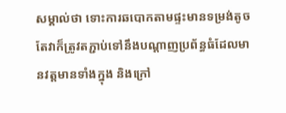សម្គាល់ថា ទោះការឆបោកតាមផ្ទះមានទម្រង់តូច តែវាក៏ត្រូវតភ្ជាប់ទៅនឹងបណ្ដាញប្រព័ន្ធធំដែលមានវត្តមានទាំងក្នុង និងក្រៅ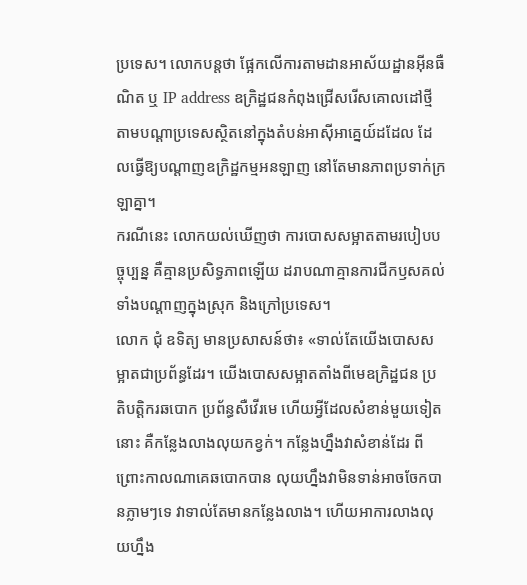ប្រទេស។ លោកបន្តថា ផ្អែកលើការតាមដានអាស័យដ្ឋានអ៊ីនធឺណិត ឬ IP address ឧក្រិដ្ឋជនកំពុងជ្រើសរើសគោលដៅថ្មី តាមបណ្ដាប្រទេសស្ថិតនៅក្នុងតំបន់អាស៊ីអាគ្នេយ៍ដដែល ដែលធ្វើឱ្យបណ្ដាញឧក្រិដ្ឋកម្មអនឡាញ នៅតែមានភាពប្រទាក់ក្រឡាគ្នា។
ករណីនេះ លោកយល់ឃើញថា ការបោសសម្អាតតាមរបៀបបច្ចុប្បន្ន គឺគ្មានប្រសិទ្ធភាពឡើយ ដរាបណាគ្មានការជីកឫសគល់ទាំងបណ្ដាញក្នុងស្រុក និងក្រៅប្រទេស។
លោក ជុំ ឧទិត្យ មានប្រសាសន៍ថា៖ «ទាល់តែយើងបោសសម្អាតជាប្រព័ន្ធដែរ។ យើងបោសសម្អាតតាំងពីមេឧក្រិដ្ឋជន ប្រតិបត្តិករឆបោក ប្រព័ន្ធសឺវើរមេ ហើយអ្វីដែលសំខាន់មួយទៀតនោះ គឺកន្លែងលាងលុយកខ្វក់។ កន្លែងហ្នឹងវាសំខាន់ដែរ ពីព្រោះកាលណាគេឆបោកបាន លុយហ្នឹងវាមិនទាន់អាចចែកបានភ្លាមៗទេ វាទាល់តែមានកន្លែងលាង។ ហើយអាការលាងលុយហ្នឹង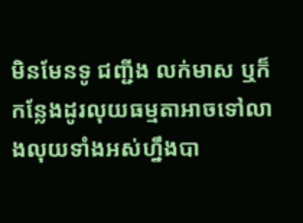មិនមែនទូ ជញ្ជីង លក់មាស ឬក៏កន្លែងដូរលុយធម្មតាអាចទៅលាងលុយទាំងអស់ហ្នឹងបា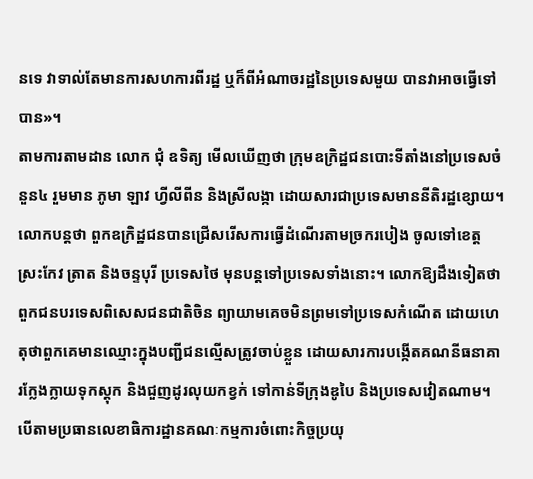នទេ វាទាល់តែមានការសហការពីរដ្ឋ ឬក៏ពីអំណាចរដ្ឋនៃប្រទេសមួយ បានវាអាចធ្វើទៅបាន»។
តាមការតាមដាន លោក ជុំ ឧទិត្យ មើលឃើញថា ក្រុមឧក្រិដ្ឋជនបោះទីតាំងនៅប្រទេសចំនួន៤ រួមមាន ភូមា ឡាវ ហ្វីលីពីន និងស្រីលង្កា ដោយសារជាប្រទេសមាននីតិរដ្ឋខ្សោយ។ លោកបន្តថា ពួកឧក្រិដ្ឋជនបានជ្រើសរើសការធ្វើដំណើរតាមច្រករបៀង ចូលទៅខេត្តស្រះកែវ ត្រាត និងចន្ទបុរី ប្រទេសថៃ មុនបន្តទៅប្រទេសទាំងនោះ។ លោកឱ្យដឹងទៀតថា ពួកជនបរទេសពិសេសជនជាតិចិន ព្យាយាមគេចមិនព្រមទៅប្រទេសកំណើត ដោយហេតុថាពួកគេមានឈ្មោះក្នុងបញ្ជីជនល្មើសត្រូវចាប់ខ្លួន ដោយសារការបង្កើតគណនីធនាគារក្លែងក្លាយទុកស្តុក និងជួញដូរលុយកខ្វក់ ទៅកាន់ទីក្រុងឌូបៃ និងប្រទេសវៀតណាម។
បើតាមប្រធានលេខាធិការដ្ឋានគណៈកម្មការចំពោះកិច្ចប្រយុ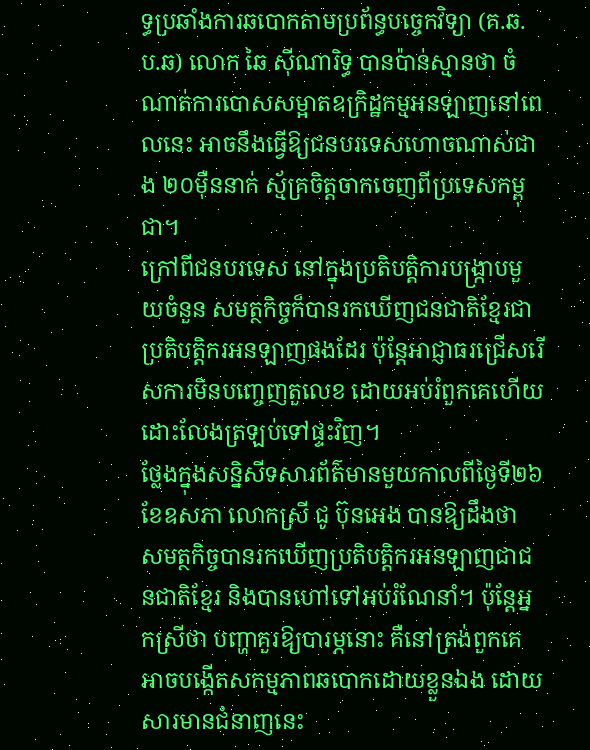ទ្ធប្រឆាំងការឆបោកតាមប្រព័ន្ធបច្ចេកវិទ្យា (គ.ឆ.ប.ឆ) លោក ឆៃ ស៊ីណារិទ្ធ បានប៉ាន់ស្មានថា ចំណាត់ការបោសសម្អាតឧក្រិដ្ឋកម្មអនឡាញនៅពេលនេះ អាចនឹងធ្វើឱ្យជនបរទេសហោចណាស់ជាង ២០ម៉ឺននាក់ ស្ម័គ្រចិត្តចាកចេញពីប្រទេសកម្ពុជា។
ក្រៅពីជនបរទេស នៅក្នុងប្រតិបត្តិការបង្ក្រាបមួយចំនួន សមត្ថកិច្ចក៏បានរកឃើញជនជាតិខ្មែរជាប្រតិបត្តិករអនឡាញផងដែរ ប៉ុន្តែអាជ្ញាធរជ្រើសរើសការមិនបញ្ចេញតួលេខ ដោយអប់រំពួកគេហើយដោះលែងត្រឡប់ទៅផ្ទះវិញ។
ថ្លែងក្នុងសន្និសីទសារព័ត៌មានមួយកាលពីថ្ងៃទី២៦ ខែឧសភា លោកស្រី ជូ ប៊ុនអេង បានឱ្យដឹងថា សមត្ថកិច្ចបានរកឃើញប្រតិបត្តិករអនឡាញជាជនជាតិខ្មែរ និងបានហៅទៅអប់រំណែនាំ។ ប៉ុន្តែអ្នកស្រីថា បញ្ហាគួរឱ្យបារម្ភនោះ គឺនៅត្រង់ពួកគេអាចបង្កើតសកម្មភាពឆបោកដោយខ្លួនឯង ដោយសារមានជំនាញនេះ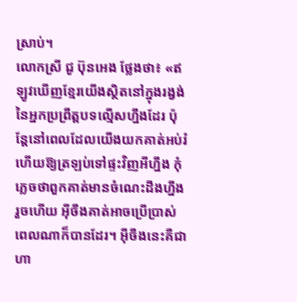ស្រាប់។
លោកស្រី ជូ ប៊ុនអេង ថ្លែងថា៖ «ឥឡូវឃើញខ្មែរយើងស្ថិតនៅក្នុងរង្វង់នៃអ្នកប្រព្រឹត្តបទល្មើសហ្នឹងដែរ ប៉ុន្តែនៅពេលដែលយើងយកគាត់អប់រំ ហើយឱ្យត្រឡប់ទៅផ្ទះវិញអីហ្នឹង កុំភ្លេចថាពួកគាត់មានចំណេះដឹងហ្នឹងរួចហើយ អ៊ីចឹងគាត់អាចប្រើប្រាស់ពេលណាក៏បានដែរ។ អ៊ីចឹងនេះគឺជាហា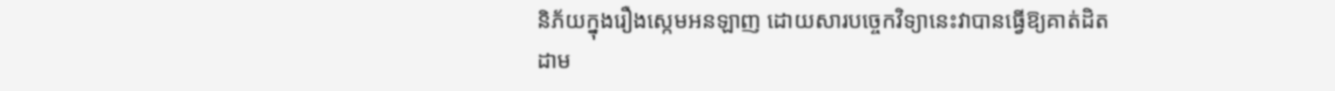និភ័យក្នុងរឿងស្កេមអនឡាញ ដោយសារបច្ចេកវិទ្យានេះវាបានធ្វើឱ្យគាត់ដិតដាម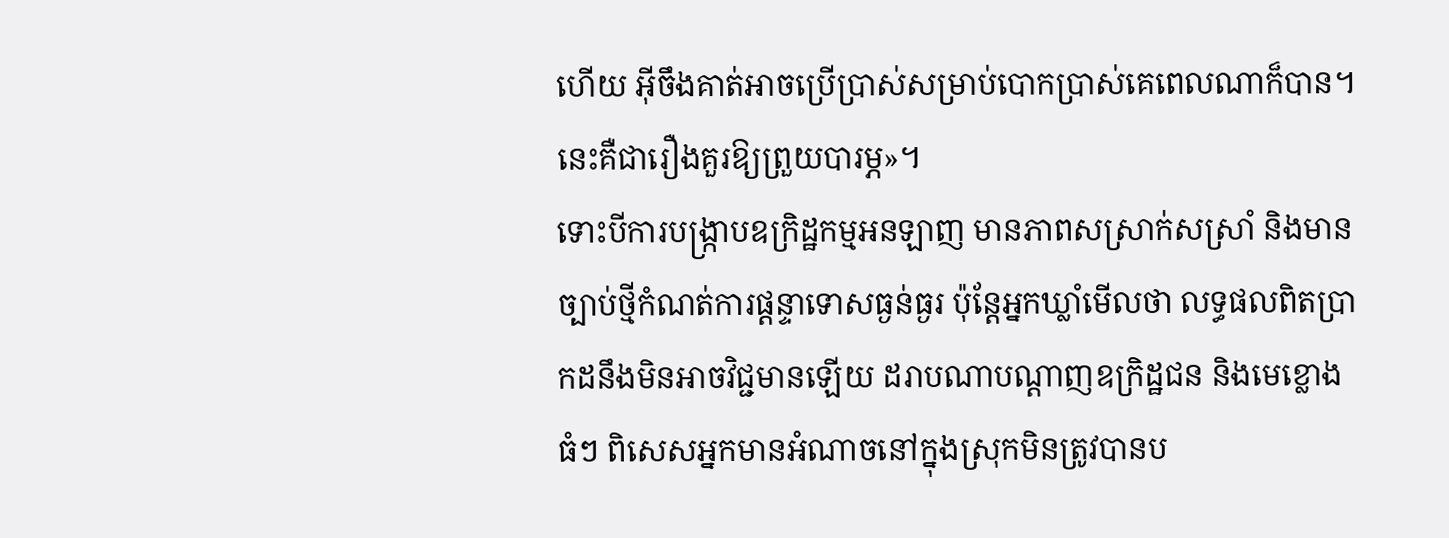ហើយ អ៊ីចឹងគាត់អាចប្រើប្រាស់សម្រាប់បោកប្រាស់គេពេលណាក៏បាន។ នេះគឺជារឿងគួរឱ្យព្រួយបារម្ភ»។
ទោះបីការបង្ក្រាបឧក្រិដ្ឋកម្មអនឡាញ មានភាពសស្រាក់សស្រាំ និងមានច្បាប់ថ្មីកំណត់ការផ្ដន្ទាទោសធ្ងន់ធ្ងរ ប៉ុន្តែអ្នកឃ្លាំមើលថា លទ្ធផលពិតប្រាកដនឹងមិនអាចវិជ្ជមានឡើយ ដរាបណាបណ្ដាញឧក្រិដ្ឋជន និងមេខ្លោងធំៗ ពិសេសអ្នកមានអំណាចនៅក្នុងស្រុកមិនត្រូវបានប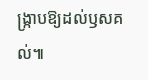ង្ក្រាបឱ្យដល់ឫសគល់៕